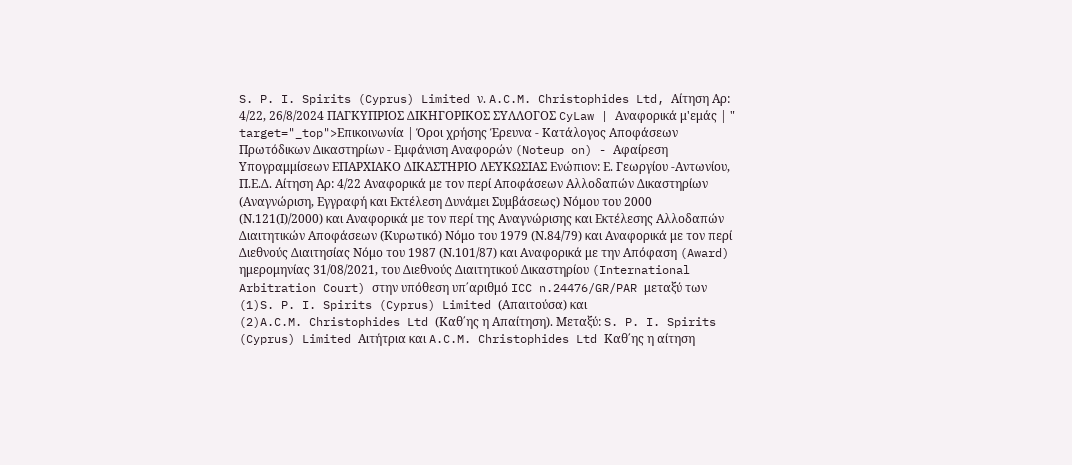S. P. I. Spirits (Cyprus) Limited ν. A.C.M. Christophides Ltd, Αίτηση Αρ: 4/22, 26/8/2024 ΠΑΓΚΥΠΡΙΟΣ ΔΙΚΗΓΟΡΙΚΟΣ ΣΥΛΛΟΓΟΣ CyLaw | Αναφορικά μ'εμάς | " target="_top">Επικοινωνία | Όροι χρήσης Έρευνα - Κατάλογος Αποφάσεων Πρωτόδικων Δικαστηρίων - Εμφάνιση Αναφορών (Noteup on) - Αφαίρεση Υπογραμμίσεων ΕΠΑΡΧΙΑΚΟ ΔΙΚΑΣΤΗΡΙΟ ΛΕΥΚΩΣΙΑΣ Ενώπιον: Ε. Γεωργίου -Αντωνίου, Π.Ε.Δ. Αίτηση Αρ: 4/22 Αναφορικά με τον περί Αποφάσεων Αλλοδαπών Δικαστηρίων (Αναγνώριση, Εγγραφή και Εκτέλεση Δυνάμει Συμβάσεως) Νόμου του 2000 (Ν.121(Ι)/2000) και Αναφορικά με τον περί της Αναγνώρισης και Εκτέλεσης Αλλοδαπών Διαιτητικών Αποφάσεων (Κυρωτικό) Νόμο του 1979 (Ν.84/79) και Αναφορικά με τον περί Διεθνούς Διαιτησίας Νόμο του 1987 (Ν.101/87) και Αναφορικά με την Απόφαση (Award) ημερομηνίας 31/08/2021, του Διεθνούς Διαιτητικού Δικαστηρίου (International Arbitration Court) στην υπόθεση υπ΄αριθμό ICC n.24476/GR/PAR μεταξύ των
(1)S. P. I. Spirits (Cyprus) Limited (Απαιτούσα) και
(2)A.C.M. Christophides Ltd (Καθ΄ης η Απαίτηση). Μεταξύ: S. P. I. Spirits (Cyprus) Limited Αιτήτρια και A.C.M. Christophides Ltd Καθ΄ης η αίτηση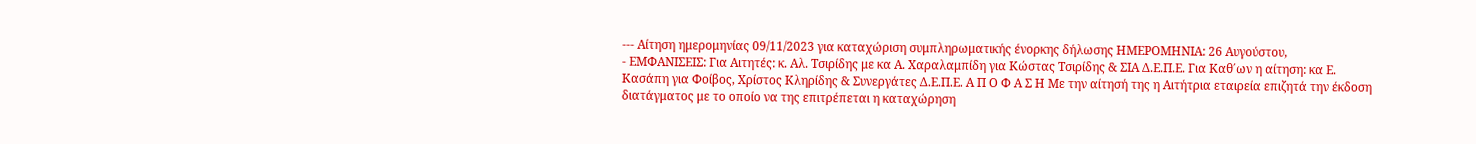--- Αίτηση ημερομηνίας 09/11/2023 για καταχώριση συμπληρωματικής ένορκης δήλωσης ΗΜΕΡΟΜΗΝΙΑ: 26 Αυγούστου,
- ΕΜΦΑΝΙΣΕΙΣ: Για Αιτητές: κ. Αλ. Τσιρίδης με κα Α. Χαραλαμπίδη για Κώστας Τσιρίδης & ΣΙΑ Δ.Ε.Π.Ε. Για Καθ΄ων η αίτηση: κα Ε. Κασάπη για Φοίβος, Χρίστος Κληρίδης & Συνεργάτες Δ.Ε.Π.Ε. Α Π Ο Φ Α Σ Η Με την αίτησή της η Αιτήτρια εταιρεία επιζητά την έκδοση διατάγματος με το οποίο να της επιτρέπεται η καταχώρηση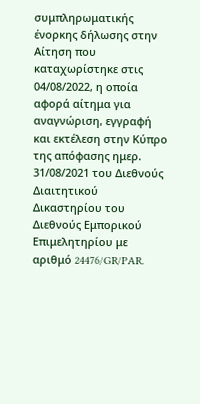συμπληρωματικής ένορκης δήλωσης στην Αίτηση που καταχωρίστηκε στις 04/08/2022, η οποία αφορά αίτημα για αναγνώριση, εγγραφή και εκτέλεση στην Κύπρο της απόφασης ημερ. 31/08/2021 του Διεθνούς Διαιτητικού Δικαστηρίου του Διεθνούς Εμπορικού Επιμελητηρίου με αριθμό 24476/GR/PAR.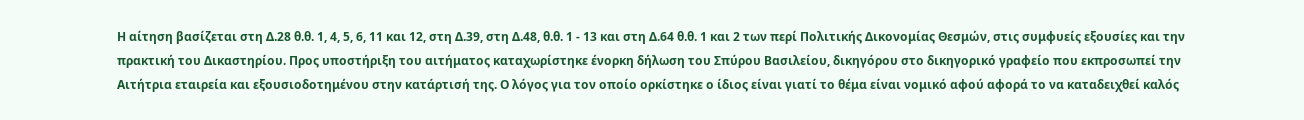Η αίτηση βασίζεται στη Δ.28 θ.θ. 1, 4, 5, 6, 11 και 12, στη Δ.39, στη Δ.48, θ.θ. 1 - 13 και στη Δ.64 θ.θ. 1 και 2 των περί Πολιτικής Δικονομίας Θεσμών, στις συμφυείς εξουσίες και την πρακτική του Δικαστηρίου. Προς υποστήριξη του αιτήματος καταχωρίστηκε ένορκη δήλωση του Σπύρου Βασιλείου, δικηγόρου στο δικηγορικό γραφείο που εκπροσωπεί την Αιτήτρια εταιρεία και εξουσιοδοτημένου στην κατάρτισή της. Ο λόγος για τον οποίο ορκίστηκε ο ίδιος είναι γιατί το θέμα είναι νομικό αφού αφορά το να καταδειχθεί καλός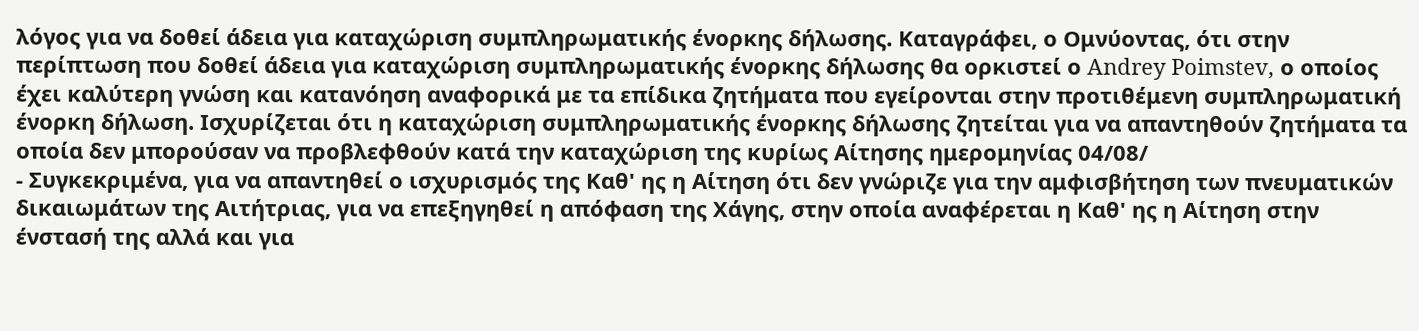λόγος για να δοθεί άδεια για καταχώριση συμπληρωματικής ένορκης δήλωσης. Καταγράφει, ο Ομνύοντας, ότι στην περίπτωση που δοθεί άδεια για καταχώριση συμπληρωματικής ένορκης δήλωσης θα ορκιστεί ο Andrey Poimstev, ο οποίος έχει καλύτερη γνώση και κατανόηση αναφορικά με τα επίδικα ζητήματα που εγείρονται στην προτιθέμενη συμπληρωματική ένορκη δήλωση. Ισχυρίζεται ότι η καταχώριση συμπληρωματικής ένορκης δήλωσης ζητείται για να απαντηθούν ζητήματα τα οποία δεν μπορούσαν να προβλεφθούν κατά την καταχώριση της κυρίως Αίτησης ημερομηνίας 04/08/
- Συγκεκριμένα, για να απαντηθεί ο ισχυρισμός της Καθ' ης η Αίτηση ότι δεν γνώριζε για την αμφισβήτηση των πνευματικών δικαιωμάτων της Αιτήτριας, για να επεξηγηθεί η απόφαση της Χάγης, στην οποία αναφέρεται η Καθ' ης η Αίτηση στην ένστασή της αλλά και για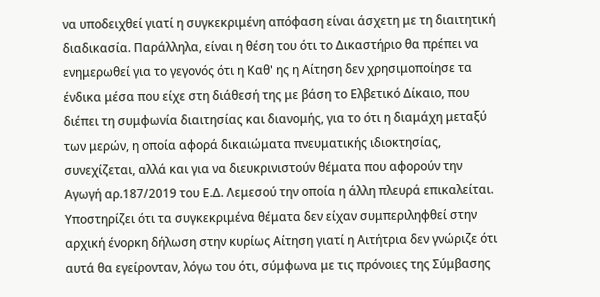να υποδειχθεί γιατί η συγκεκριμένη απόφαση είναι άσχετη με τη διαιτητική διαδικασία. Παράλληλα, είναι η θέση του ότι το Δικαστήριο θα πρέπει να ενημερωθεί για το γεγονός ότι η Καθ' ης η Αίτηση δεν χρησιμοποίησε τα ένδικα μέσα που είχε στη διάθεσή της με βάση το Ελβετικό Δίκαιο, που διέπει τη συμφωνία διαιτησίας και διανομής, για το ότι η διαμάχη μεταξύ των μερών, η οποία αφορά δικαιώματα πνευματικής ιδιοκτησίας, συνεχίζεται, αλλά και για να διευκρινιστούν θέματα που αφορούν την Αγωγή αρ.187/2019 του Ε.Δ. Λεμεσού την οποία η άλλη πλευρά επικαλείται. Υποστηρίζει ότι τα συγκεκριμένα θέματα δεν είχαν συμπεριληφθεί στην αρχική ένορκη δήλωση στην κυρίως Αίτηση γιατί η Αιτήτρια δεν γνώριζε ότι αυτά θα εγείρονταν, λόγω του ότι, σύμφωνα με τις πρόνοιες της Σύμβασης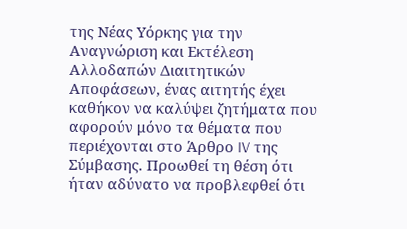της Νέας Υόρκης για την Αναγνώριση και Εκτέλεση Αλλοδαπών Διαιτητικών Αποφάσεων, ένας αιτητής έχει καθήκον να καλύψει ζητήματα που αφορούν μόνο τα θέματα που περιέχονται στο Άρθρο IV της Σύμβασης. Προωθεί τη θέση ότι ήταν αδύνατο να προβλεφθεί ότι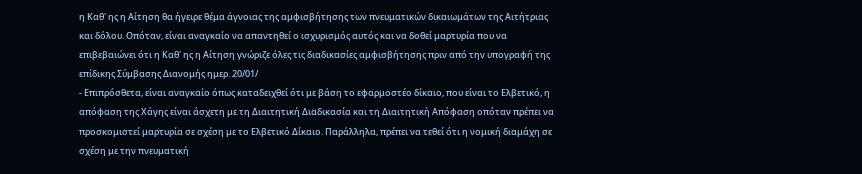η Καθ' ης η Αίτηση θα ήγειρε θέμα άγνοιας της αμφισβήτησης των πνευματικών δικαιωμάτων της Αιτήτριας και δόλου. Οπόταν, είναι αναγκαίο να απαντηθεί ο ισχυρισμός αυτός και να δοθεί μαρτυρία που να επιβεβαιώνει ότι η Καθ' ης η Αίτηση γνώριζε όλες τις διαδικασίες αμφισβήτησης πριν από την υπογραφή της επίδικης Σύμβασης Διανομής ημερ. 20/01/
- Επιπρόσθετα, είναι αναγκαίο όπως καταδειχθεί ότι με βάση το εφαρμοστέο δίκαιο, που είναι το Ελβετικό, η απόφαση της Χάγης είναι άσχετη με τη Διαιτητική Διαδικασία και τη Διαιτητική Απόφαση οπόταν πρέπει να προσκομιστεί μαρτυρία σε σχέση με το Ελβετικό Δίκαιο. Παράλληλα, πρέπει να τεθεί ότι η νομική διαμάχη σε σχέση με την πνευματική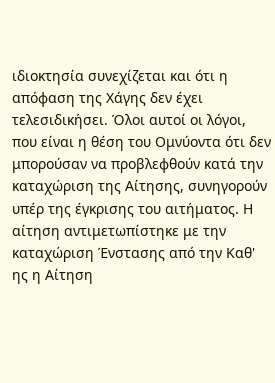ιδιοκτησία συνεχίζεται και ότι η απόφαση της Χάγης δεν έχει τελεσιδικήσει. Όλοι αυτοί οι λόγοι, που είναι η θέση του Ομνύοντα ότι δεν μπορούσαν να προβλεφθούν κατά την καταχώριση της Αίτησης, συνηγορούν υπέρ της έγκρισης του αιτήματος. Η αίτηση αντιμετωπίστηκε με την καταχώριση Ένστασης από την Καθ' ης η Αίτηση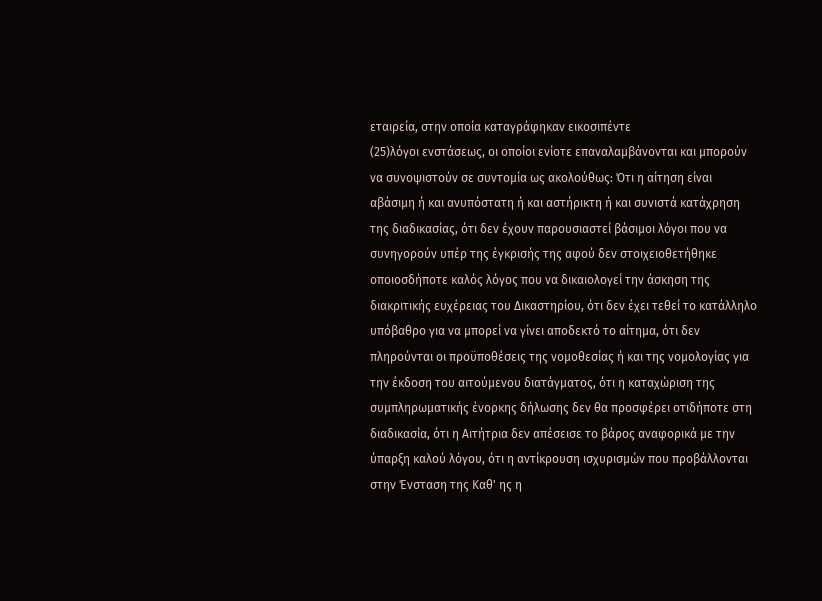εταιρεία, στην οποία καταγράφηκαν εικοσιπέντε
(25)λόγοι ενστάσεως, οι οποίοι ενίοτε επαναλαμβάνονται και μπορούν να συνοψιστούν σε συντομία ως ακολούθως: Ότι η αίτηση είναι αβάσιμη ή και ανυπόστατη ή και αστήρικτη ή και συνιστά κατάχρηση της διαδικασίας, ότι δεν έχουν παρουσιαστεί βάσιμοι λόγοι που να συνηγορούν υπέρ της έγκρισής της αφού δεν στοιχειοθετήθηκε οποιοσδήποτε καλός λόγος που να δικαιολογεί την άσκηση της διακριτικής ευχέρειας του Δικαστηρίου, ότι δεν έχει τεθεί το κατάλληλο υπόβαθρο για να μπορεί να γίνει αποδεκτό το αίτημα, ότι δεν πληρούνται οι προϋποθέσεις της νομοθεσίας ή και της νομολογίας για την έκδοση του αιτούμενου διατάγματος, ότι η καταχώριση της συμπληρωματικής ένορκης δήλωσης δεν θα προσφέρει οτιδήποτε στη διαδικασία, ότι η Αιτήτρια δεν απέσεισε το βάρος αναφορικά με την ύπαρξη καλού λόγου, ότι η αντίκρουση ισχυρισμών που προβάλλονται στην Ένσταση της Καθ' ης η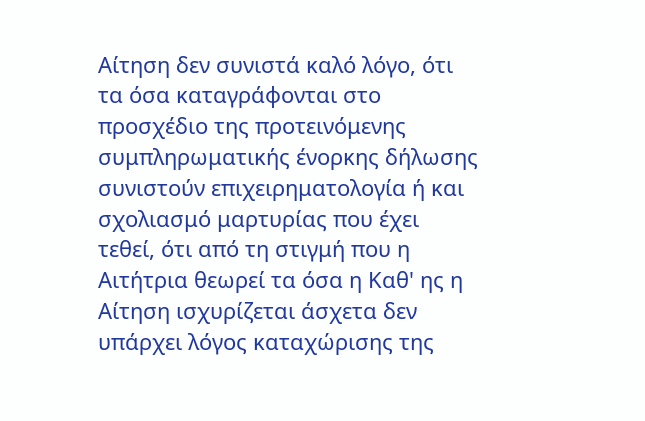Αίτηση δεν συνιστά καλό λόγο, ότι τα όσα καταγράφονται στο προσχέδιο της προτεινόμενης συμπληρωματικής ένορκης δήλωσης συνιστούν επιχειρηματολογία ή και σχολιασμό μαρτυρίας που έχει τεθεί, ότι από τη στιγμή που η Αιτήτρια θεωρεί τα όσα η Καθ' ης η Αίτηση ισχυρίζεται άσχετα δεν υπάρχει λόγος καταχώρισης της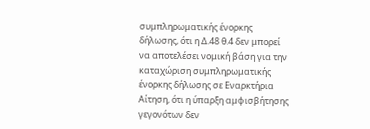συμπληρωματικής ένορκης δήλωσης, ότι η Δ.48 θ.4 δεν μπορεί να αποτελέσει νομική βάση για την καταχώριση συμπληρωματικής ένορκης δήλωσης σε Εναρκτήρια Αίτηση, ότι η ύπαρξη αμφισβήτησης γεγονότων δεν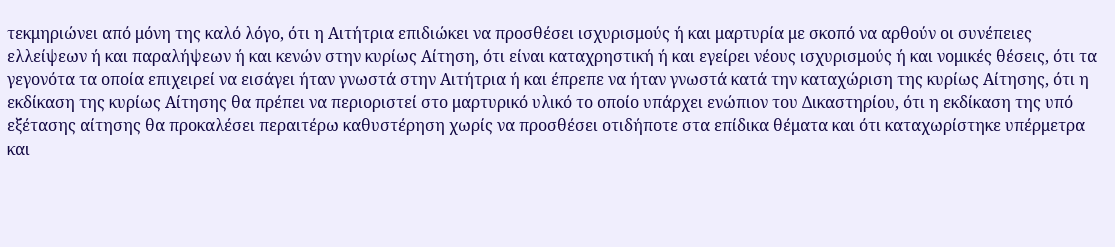τεκμηριώνει από μόνη της καλό λόγο, ότι η Αιτήτρια επιδιώκει να προσθέσει ισχυρισμούς ή και μαρτυρία με σκοπό να αρθούν οι συνέπειες ελλείψεων ή και παραλήψεων ή και κενών στην κυρίως Αίτηση, ότι είναι καταχρηστική ή και εγείρει νέους ισχυρισμούς ή και νομικές θέσεις, ότι τα γεγονότα τα οποία επιχειρεί να εισάγει ήταν γνωστά στην Αιτήτρια ή και έπρεπε να ήταν γνωστά κατά την καταχώριση της κυρίως Αίτησης, ότι η εκδίκαση της κυρίως Αίτησης θα πρέπει να περιοριστεί στο μαρτυρικό υλικό το οποίο υπάρχει ενώπιον του Δικαστηρίου, ότι η εκδίκαση της υπό εξέτασης αίτησης θα προκαλέσει περαιτέρω καθυστέρηση χωρίς να προσθέσει οτιδήποτε στα επίδικα θέματα και ότι καταχωρίστηκε υπέρμετρα και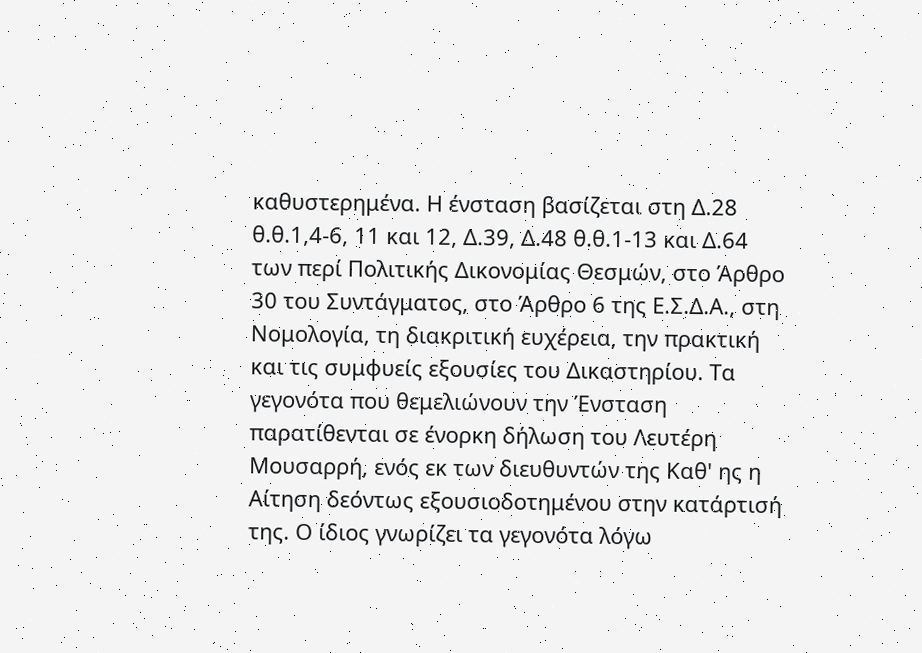καθυστερημένα. Η ένσταση βασίζεται στη Δ.28 θ.θ.1,4‑6, 11 και 12, Δ.39, Δ.48 θ.θ.1‑13 και Δ.64 των περί Πολιτικής Δικονομίας Θεσμών, στο Άρθρο 30 του Συντάγματος, στο Άρθρο 6 της Ε.Σ.Δ.Α., στη Νομολογία, τη διακριτική ευχέρεια, την πρακτική και τις συμφυείς εξουσίες του Δικαστηρίου. Τα γεγονότα που θεμελιώνουν την Ένσταση παρατίθενται σε ένορκη δήλωση του Λευτέρη Μουσαρρή, ενός εκ των διευθυντών της Καθ' ης η Αίτηση δεόντως εξουσιοδοτημένου στην κατάρτισή της. Ο ίδιος γνωρίζει τα γεγονότα λόγω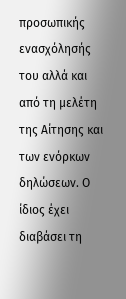προσωπικής ενασχόλησής του αλλά και από τη μελέτη της Αίτησης και των ενόρκων δηλώσεων. Ο ίδιος έχει διαβάσει τη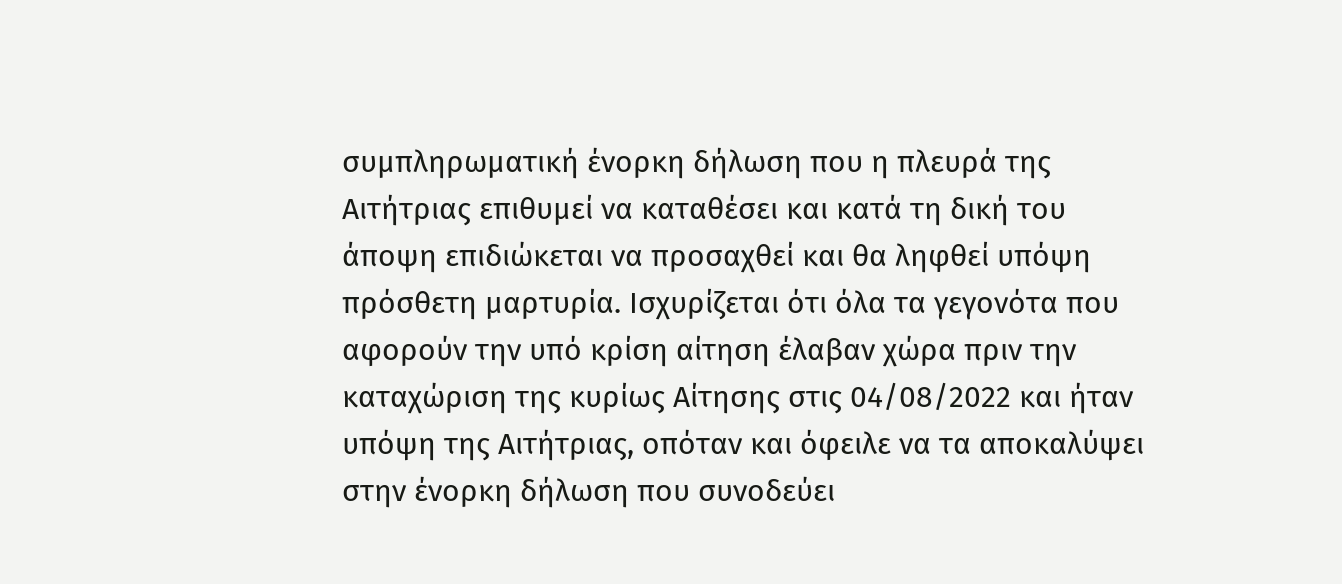συμπληρωματική ένορκη δήλωση που η πλευρά της Αιτήτριας επιθυμεί να καταθέσει και κατά τη δική του άποψη επιδιώκεται να προσαχθεί και θα ληφθεί υπόψη πρόσθετη μαρτυρία. Ισχυρίζεται ότι όλα τα γεγονότα που αφορούν την υπό κρίση αίτηση έλαβαν χώρα πριν την καταχώριση της κυρίως Αίτησης στις 04/08/2022 και ήταν υπόψη της Αιτήτριας, οπόταν και όφειλε να τα αποκαλύψει στην ένορκη δήλωση που συνοδεύει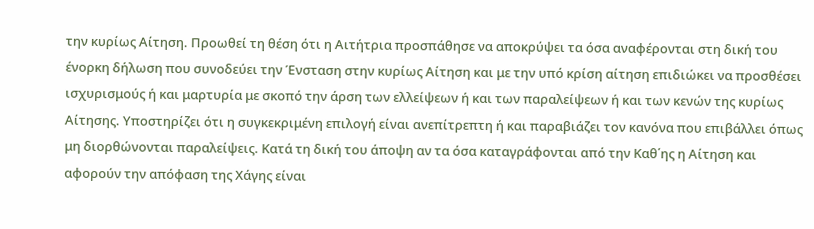την κυρίως Αίτηση. Προωθεί τη θέση ότι η Αιτήτρια προσπάθησε να αποκρύψει τα όσα αναφέρονται στη δική του ένορκη δήλωση που συνοδεύει την Ένσταση στην κυρίως Αίτηση και με την υπό κρίση αίτηση επιδιώκει να προσθέσει ισχυρισμούς ή και μαρτυρία με σκοπό την άρση των ελλείψεων ή και των παραλείψεων ή και των κενών της κυρίως Αίτησης. Υποστηρίζει ότι η συγκεκριμένη επιλογή είναι ανεπίτρεπτη ή και παραβιάζει τον κανόνα που επιβάλλει όπως μη διορθώνονται παραλείψεις. Κατά τη δική του άποψη αν τα όσα καταγράφονται από την Καθ΄ης η Αίτηση και αφορούν την απόφαση της Χάγης είναι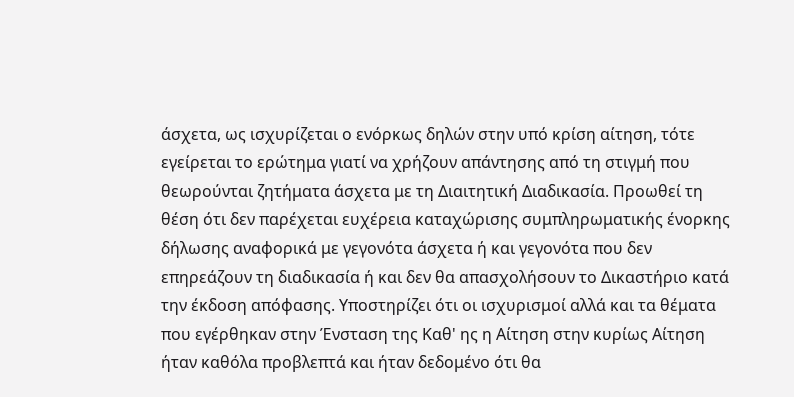άσχετα, ως ισχυρίζεται ο ενόρκως δηλών στην υπό κρίση αίτηση, τότε εγείρεται το ερώτημα γιατί να χρήζουν απάντησης από τη στιγμή που θεωρούνται ζητήματα άσχετα με τη Διαιτητική Διαδικασία. Προωθεί τη θέση ότι δεν παρέχεται ευχέρεια καταχώρισης συμπληρωματικής ένορκης δήλωσης αναφορικά με γεγονότα άσχετα ή και γεγονότα που δεν επηρεάζουν τη διαδικασία ή και δεν θα απασχολήσουν το Δικαστήριο κατά την έκδοση απόφασης. Υποστηρίζει ότι οι ισχυρισμοί αλλά και τα θέματα που εγέρθηκαν στην Ένσταση της Καθ' ης η Αίτηση στην κυρίως Αίτηση ήταν καθόλα προβλεπτά και ήταν δεδομένο ότι θα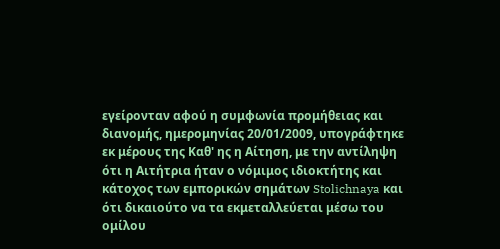εγείρονταν αφού η συμφωνία προμήθειας και διανομής, ημερομηνίας 20/01/2009, υπογράφτηκε εκ μέρους της Καθ' ης η Αίτηση, με την αντίληψη ότι η Αιτήτρια ήταν ο νόμιμος ιδιοκτήτης και κάτοχος των εμπορικών σημάτων Stolichnaya και ότι δικαιούτο να τα εκμεταλλεύεται μέσω του ομίλου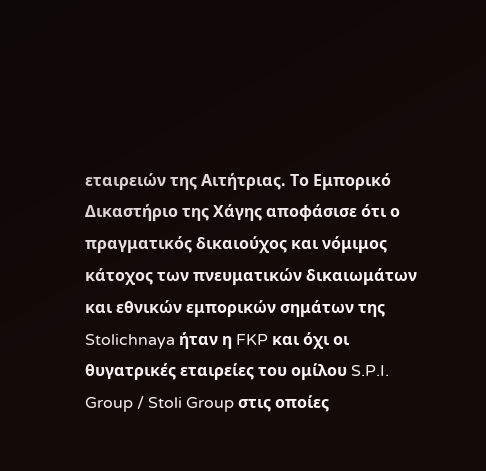εταιρειών της Αιτήτριας. Το Εμπορικό Δικαστήριο της Χάγης αποφάσισε ότι ο πραγματικός δικαιούχος και νόμιμος κάτοχος των πνευματικών δικαιωμάτων και εθνικών εμπορικών σημάτων της Stolichnaya ήταν η FKP και όχι οι θυγατρικές εταιρείες του ομίλου S.P.I. Group / Stoli Group στις οποίες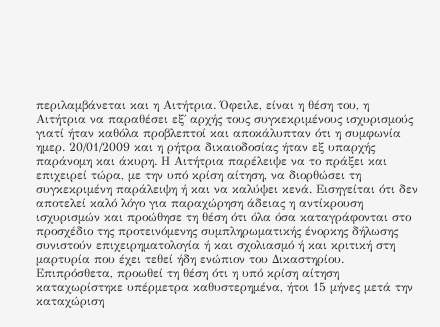περιλαμβάνεται και η Aιτήτρια. Όφειλε, είναι η θέση του, η Aιτήτρια να παραθέσει εξ΄ αρχής τους συγκεκριμένους ισχυρισμούς γιατί ήταν καθόλα προβλεπτοί και αποκάλυπταν ότι η συμφωνία ημερ. 20/01/2009 και η ρήτρα δικαιοδοσίας ήταν εξ υπαρχής παράνομη και άκυρη. Η Αιτήτρια παρέλειψε να το πράξει και επιχειρεί τώρα, με την υπό κρίση αίτηση, να διορθώσει τη συγκεκριμένη παράλειψη ή και να καλύψει κενά. Εισηγείται ότι δεν αποτελεί καλό λόγο για παραχώρηση άδειας η αντίκρουση ισχυρισμών και προώθησε τη θέση ότι όλα όσα καταγράφονται στο προσχέδιο της προτεινόμενης συμπληρωματικής ένορκης δήλωσης συνιστούν επιχειρηματολογία ή και σχολιασμό ή και κριτική στη μαρτυρία που έχει τεθεί ήδη ενώπιον του Δικαστηρίου. Επιπρόσθετα, προωθεί τη θέση ότι η υπό κρίση αίτηση καταχωρίστηκε υπέρμετρα καθυστερημένα, ήτοι 15 μήνες μετά την καταχώριση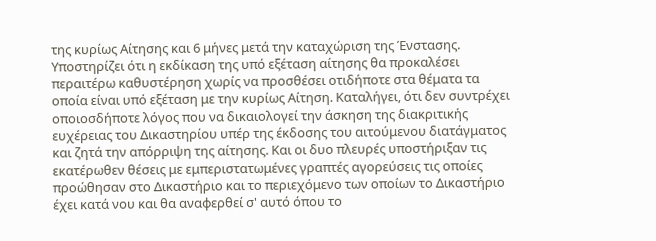της κυρίως Αίτησης και 6 μήνες μετά την καταχώριση της Ένστασης. Υποστηρίζει ότι η εκδίκαση της υπό εξέταση αίτησης θα προκαλέσει περαιτέρω καθυστέρηση χωρίς να προσθέσει οτιδήποτε στα θέματα τα οποία είναι υπό εξέταση με την κυρίως Αίτηση. Καταλήγει, ότι δεν συντρέχει οποιοσδήποτε λόγος που να δικαιολογεί την άσκηση της διακριτικής ευχέρειας του Δικαστηρίου υπέρ της έκδοσης του αιτούμενου διατάγματος και ζητά την απόρριψη της αίτησης. Και οι δυο πλευρές υποστήριξαν τις εκατέρωθεν θέσεις με εμπεριστατωμένες γραπτές αγορεύσεις τις οποίες προώθησαν στο Δικαστήριο και το περιεχόμενο των οποίων το Δικαστήριο έχει κατά νου και θα αναφερθεί σ' αυτό όπου το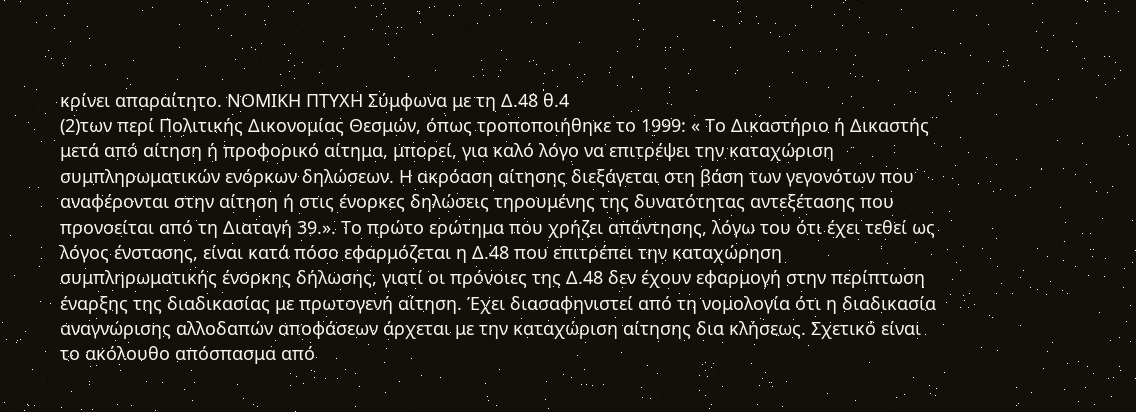κρίνει απαραίτητο. ΝΟΜΙΚΗ ΠΤΥΧΗ Σύμφωνα με τη Δ.48 θ.4
(2)των περί Πολιτικής Δικονομίας Θεσμών, όπως τροποποιήθηκε το 1999: « Το Δικαστήριο ή Δικαστής μετά από αίτηση ή προφορικό αίτημα, μπορεί, για καλό λόγο να επιτρέψει την καταχώριση συμπληρωματικών ενόρκων δηλώσεων. Η ακρόαση αίτησης διεξάγεται στη βάση των γεγονότων που αναφέρονται στην αίτηση ή στις ένορκες δηλώσεις τηρουμένης της δυνατότητας αντεξέτασης που προνοείται από τη Διαταγή 39.». Το πρώτο ερώτημα που χρήζει απάντησης, λόγω του ότι έχει τεθεί ως λόγος ένστασης, είναι κατά πόσο εφαρμόζεται η Δ.48 που επιτρέπει την καταχώρηση συμπληρωματικής ένορκης δήλωσης, γιατί οι πρόνοιες της Δ.48 δεν έχουν εφαρμογή στην περίπτωση έναρξης της διαδικασίας με πρωτογενή αίτηση. Έχει διασαφηνιστεί από τη νομολογία ότι η διαδικασία αναγνώρισης αλλοδαπών αποφάσεων άρχεται με την καταχώριση αίτησης δια κλήσεως. Σχετικό είναι το ακόλουθο απόσπασμα από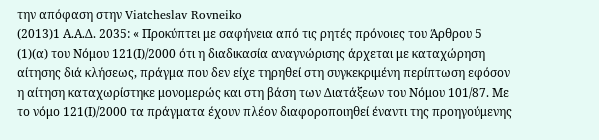την απόφαση στην Viatcheslav Rovneiko
(2013)1 Α.Α.Δ. 2035: « Προκύπτει με σαφήνεια από τις ρητές πρόνοιες του Άρθρου 5
(1)(α) του Νόμου 121(Ι)/2000 ότι η διαδικασία αναγνώρισης άρχεται με καταχώρηση αίτησης διά κλήσεως, πράγμα που δεν είχε τηρηθεί στη συγκεκριμένη περίπτωση εφόσον η αίτηση καταχωρίστηκε μονομερώς και στη βάση των Διατάξεων του Νόμου 101/87. Με το νόμο 121(Ι)/2000 τα πράγματα έχουν πλέον διαφοροποιηθεί έναντι της προηγούμενης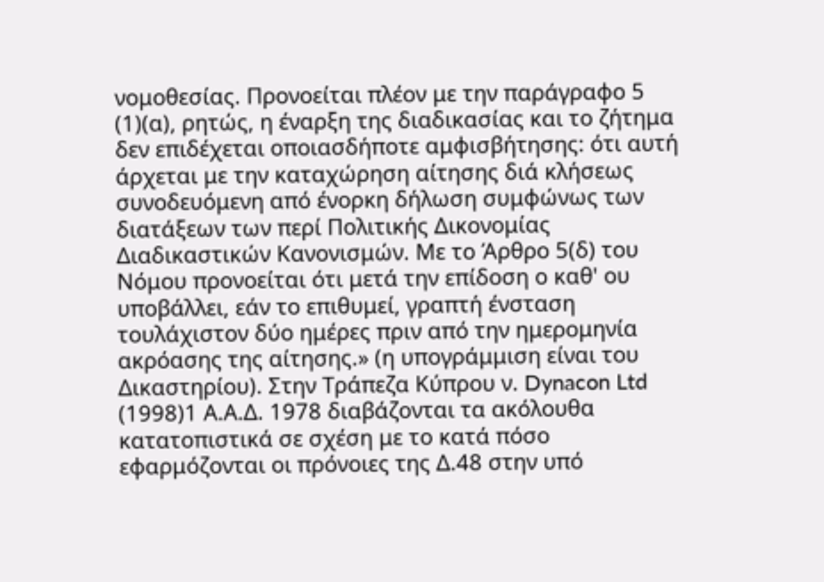νομοθεσίας. Προνοείται πλέον με την παράγραφο 5
(1)(α), ρητώς, η έναρξη της διαδικασίας και το ζήτημα δεν επιδέχεται οποιασδήποτε αμφισβήτησης: ότι αυτή άρχεται με την καταχώρηση αίτησης διά κλήσεως συνοδευόμενη από ένορκη δήλωση συμφώνως των διατάξεων των περί Πολιτικής Δικονομίας Διαδικαστικών Κανονισμών. Με το Άρθρο 5(δ) του Νόμου προνοείται ότι μετά την επίδοση ο καθ' ου υποβάλλει, εάν το επιθυμεί, γραπτή ένσταση τουλάχιστον δύο ημέρες πριν από την ημερομηνία ακρόασης της αίτησης.» (η υπογράμμιση είναι του Δικαστηρίου). Στην Τράπεζα Κύπρου ν. Dynacon Ltd
(1998)1 Α.Α.Δ. 1978 διαβάζονται τα ακόλουθα κατατοπιστικά σε σχέση με το κατά πόσο εφαρμόζονται οι πρόνοιες της Δ.48 στην υπό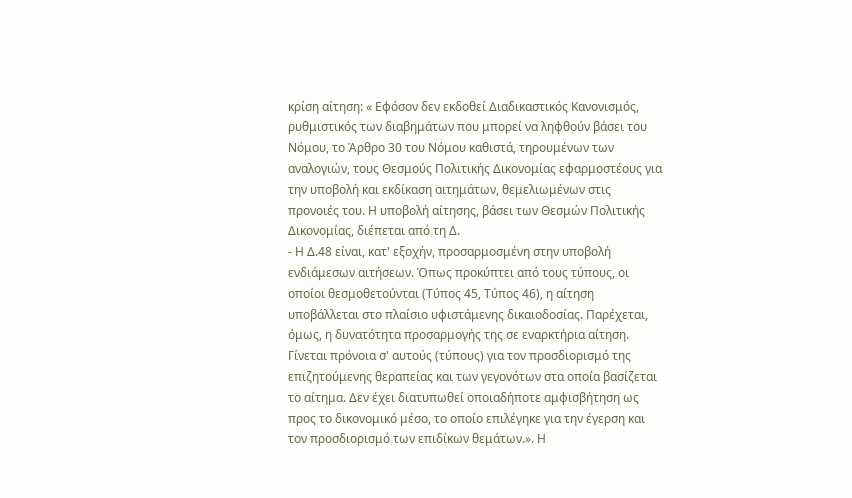κρίση αίτηση: « Εφόσον δεν εκδοθεί Διαδικαστικός Κανονισμός, ρυθμιστικός των διαβημάτων που μπορεί να ληφθούν βάσει του Νόμου, το Άρθρο 30 του Νόμου καθιστά, τηρουμένων των αναλογιών, τους Θεσμούς Πολιτικής Δικονομίας εφαρμοστέους για την υποβολή και εκδίκαση αιτημάτων, θεμελιωμένων στις προνοιές του. Η υποβολή αίτησης, βάσει των Θεσμών Πολιτικής Δικονομίας, διέπεται από τη Δ.
- Η Δ.48 είναι, κατ' εξοχήν, προσαρμοσμένη στην υποβολή ενδιάμεσων αιτήσεων. Όπως προκύπτει από τους τύπους, οι οποίοι θεσμοθετούνται (Τύπος 45, Τύπος 46), η αίτηση υποβάλλεται στο πλαίσιο υφιστάμενης δικαιοδοσίας. Παρέχεται, όμως, η δυνατότητα προσαρμογής της σε εναρκτήρια αίτηση. Γίνεται πρόνοια σ' αυτούς (τύπους) για τον προσδιορισμό της επιζητούμενης θεραπείας και των γεγονότων στα οποία βασίζεται το αίτημα. Δεν έχει διατυπωθεί οποιαδήποτε αμφισβήτηση ως προς το δικονομικό μέσο, το οποίο επιλέγηκε για την έγερση και τον προσδιορισμό των επιδίκων θεμάτων.». Η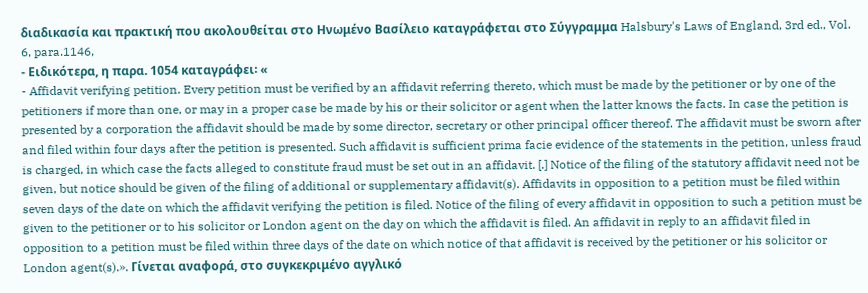διαδικασία και πρακτική που ακολουθείται στο Ηνωμένο Βασίλειο καταγράφεται στο Σύγγραμμα Halsbury's Laws of England, 3rd ed., Vol. 6, para.1146,
- Ειδικότερα, η παρα. 1054 καταγράφει꞉ «
- Affidavit verifying petition. Every petition must be verified by an affidavit referring thereto, which must be made by the petitioner or by one of the petitioners if more than one, or may in a proper case be made by his or their solicitor or agent when the latter knows the facts. In case the petition is presented by a corporation the affidavit should be made by some director, secretary or other principal officer thereof. The affidavit must be sworn after and filed within four days after the petition is presented. Such affidavit is sufficient prima facie evidence of the statements in the petition, unless fraud is charged, in which case the facts alleged to constitute fraud must be set out in an affidavit. [.] Notice of the filing of the statutory affidavit need not be given, but notice should be given of the filing of additional or supplementary affidavit(s). Affidavits in opposition to a petition must be filed within seven days of the date on which the affidavit verifying the petition is filed. Notice of the filing of every affidavit in opposition to such a petition must be given to the petitioner or to his solicitor or London agent on the day on which the affidavit is filed. An affidavit in reply to an affidavit filed in opposition to a petition must be filed within three days of the date on which notice of that affidavit is received by the petitioner or his solicitor or London agent(s).». Γίνεται αναφορά, στο συγκεκριμένο αγγλικό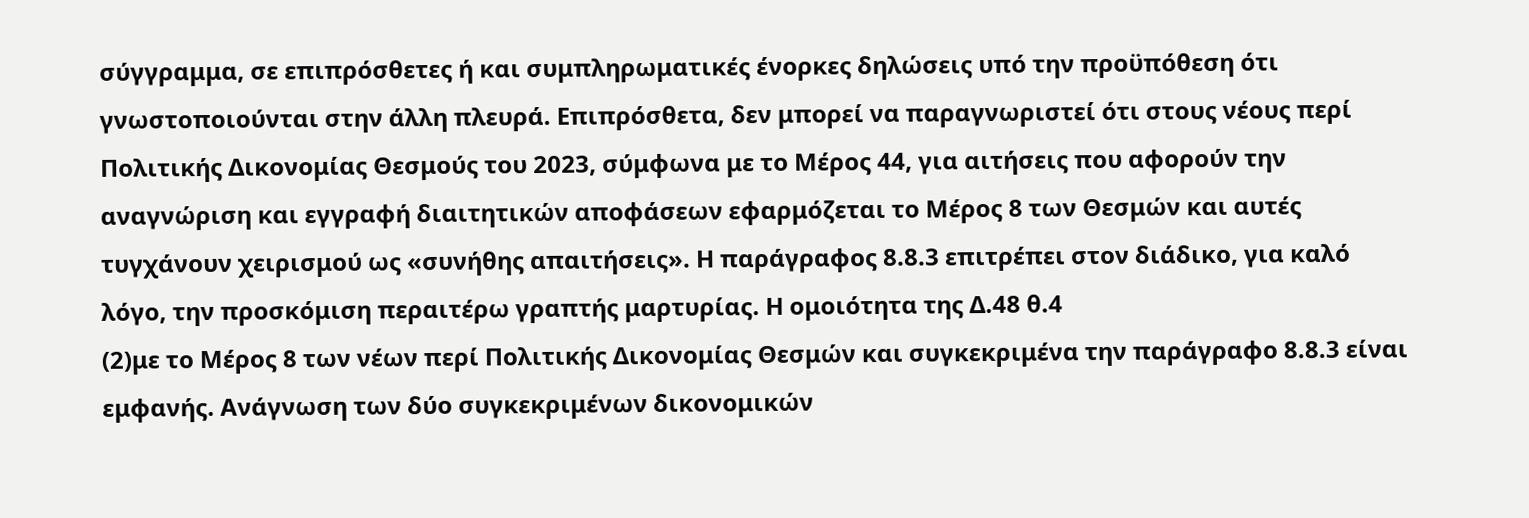σύγγραμμα, σε επιπρόσθετες ή και συμπληρωματικές ένορκες δηλώσεις υπό την προϋπόθεση ότι γνωστοποιούνται στην άλλη πλευρά. Επιπρόσθετα, δεν μπορεί να παραγνωριστεί ότι στους νέους περί Πολιτικής Δικονομίας Θεσμούς του 2023, σύμφωνα με το Μέρος 44, για αιτήσεις που αφορούν την αναγνώριση και εγγραφή διαιτητικών αποφάσεων εφαρμόζεται το Μέρος 8 των Θεσμών και αυτές τυγχάνουν χειρισμού ως «συνήθης απαιτήσεις». Η παράγραφος 8.8.3 επιτρέπει στον διάδικο, για καλό λόγο, την προσκόμιση περαιτέρω γραπτής μαρτυρίας. Η ομοιότητα της Δ.48 θ.4
(2)με το Μέρος 8 των νέων περί Πολιτικής Δικονομίας Θεσμών και συγκεκριμένα την παράγραφο 8.8.3 είναι εμφανής. Ανάγνωση των δύο συγκεκριμένων δικονομικών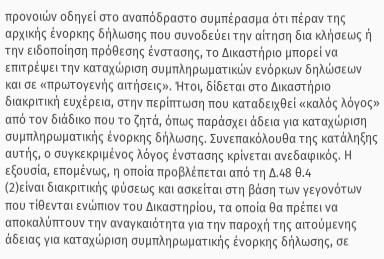προνοιών οδηγεί στο αναπόδραστο συμπέρασμα ότι πέραν της αρχικής ένορκης δήλωσης που συνοδεύει την αίτηση δια κλήσεως ή την ειδοποίηση πρόθεσης ένστασης, το Δικαστήριο μπορεί να επιτρέψει την καταχώριση συμπληρωματικών ενόρκων δηλώσεων και σε «πρωτογενής αιτήσεις». Ήτοι, δίδεται στο Δικαστήριο διακριτική ευχέρεια, στην περίπτωση που καταδειχθεί «καλός λόγος» από τον διάδικο που το ζητά, όπως παράσχει άδεια για καταχώριση συμπληρωματικής ένορκης δήλωσης. Συνεπακόλουθα της κατάληξης αυτής, ο συγκεκριμένος λόγος ένστασης κρίνεται ανεδαφικός. Η εξουσία, επομένως, η οποία προβλέπεται από τη Δ.48 θ.4
(2)είναι διακριτικής φύσεως και ασκείται στη βάση των γεγονότων που τίθενται ενώπιον του Δικαστηρίου, τα οποία θα πρέπει να αποκαλύπτουν την αναγκαιότητα για την παροχή της αιτούμενης άδειας για καταχώριση συμπληρωματικής ένορκης δήλωσης, σε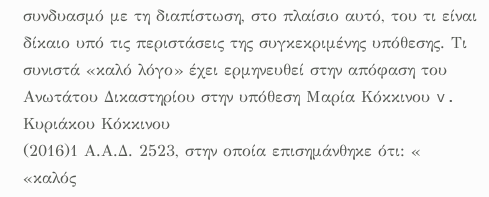συνδυασμό με τη διαπίστωση, στο πλαίσιο αυτό, του τι είναι δίκαιο υπό τις περιστάσεις της συγκεκριμένης υπόθεσης. Τι συνιστά «καλό λόγο» έχει ερμηνευθεί στην απόφαση του Ανωτάτου Δικαστηρίου στην υπόθεση Μαρία Κόκκινου v. Κυριάκου Κόκκινου
(2016)1 Α.Α.Δ. 2523, στην οποία επισημάνθηκε ότι: « «καλός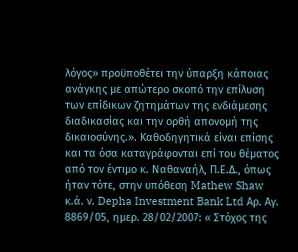λόγος» προϋποθέτει την ύπαρξη κάποιας ανάγκης με απώτερο σκοπό την επίλυση των επίδικων ζητημάτων της ενδιάμεσης διαδικασίας και την ορθή απονομή της δικαιοσύνης.». Καθοδηγητικά είναι επίσης και τα όσα καταγράφονται επί του θέματος από τον έντιμο κ. Ναθαναήλ, Π.Ε.Δ., όπως ήταν τότε, στην υπόθεση Mathew Shaw κ.ά. ν. Depha Investment Bank Ltd Αρ. Αγ. 8869/05, ημερ. 28/02/2007: « Στόχος της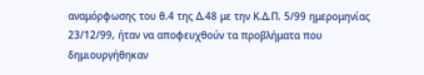αναμόρφωσης του θ.4 της Δ.48 με την Κ.Δ.Π. 5/99 ημερομηνίας 23/12/99, ήταν να αποφευχθούν τα προβλήματα που δημιουργήθηκαν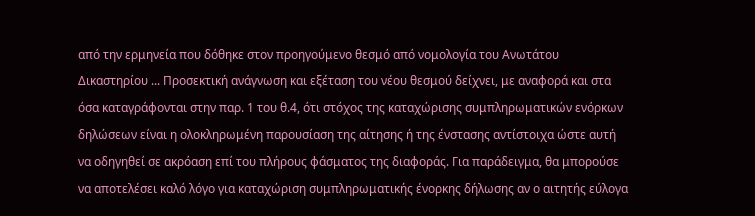από την ερμηνεία που δόθηκε στον προηγούμενο θεσμό από νομολογία του Ανωτάτου Δικαστηρίου ... Προσεκτική ανάγνωση και εξέταση του νέου θεσμού δείχνει, με αναφορά και στα όσα καταγράφονται στην παρ. 1 του θ.4, ότι στόχος της καταχώρισης συμπληρωματικών ενόρκων δηλώσεων είναι η ολοκληρωμένη παρουσίαση της αίτησης ή της ένστασης αντίστοιχα ώστε αυτή να οδηγηθεί σε ακρόαση επί του πλήρους φάσματος της διαφοράς. Για παράδειγμα, θα μπορούσε να αποτελέσει καλό λόγο για καταχώριση συμπληρωματικής ένορκης δήλωσης αν ο αιτητής εύλογα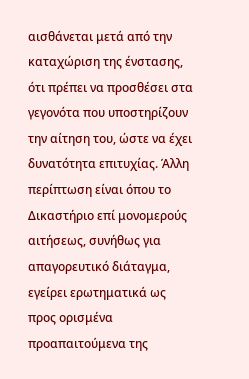αισθάνεται μετά από την καταχώριση της ένστασης, ότι πρέπει να προσθέσει στα γεγονότα που υποστηρίζουν την αίτηση του, ώστε να έχει δυνατότητα επιτυχίας. Άλλη περίπτωση είναι όπου το Δικαστήριο επί μονομερούς αιτήσεως, συνήθως για απαγορευτικό διάταγμα, εγείρει ερωτηματικά ως προς ορισμένα προαπαιτούμενα της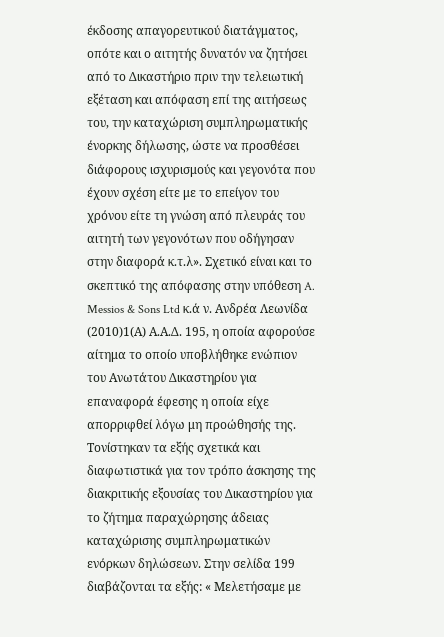έκδοσης απαγορευτικού διατάγματος, οπότε και ο αιτητής δυνατόν να ζητήσει από το Δικαστήριο πριν την τελειωτική εξέταση και απόφαση επί της αιτήσεως του, την καταχώριση συμπληρωματικής ένορκης δήλωσης, ώστε να προσθέσει διάφορους ισχυρισμούς και γεγονότα που έχουν σχέση είτε με το επείγον του χρόνου είτε τη γνώση από πλευράς του αιτητή των γεγονότων που οδήγησαν στην διαφορά κ.τ.λ». Σχετικό είναι και το σκεπτικό της απόφασης στην υπόθεση A. Messios & Sons Ltd κ.ά ν. Ανδρέα Λεωνίδα
(2010)1(Α) Α.Α.Δ. 195, η οποία αφορούσε αίτημα το οποίο υποβλήθηκε ενώπιον του Ανωτάτου Δικαστηρίου για επαναφορά έφεσης η οποία είχε απορριφθεί λόγω μη προώθησής της. Τονίστηκαν τα εξής σχετικά και διαφωτιστικά για τον τρόπο άσκησης της διακριτικής εξουσίας του Δικαστηρίου για το ζήτημα παραχώρησης άδειας καταχώρισης συμπληρωματικών ενόρκων δηλώσεων. Στην σελίδα 199 διαβάζονται τα εξής: « Μελετήσαμε με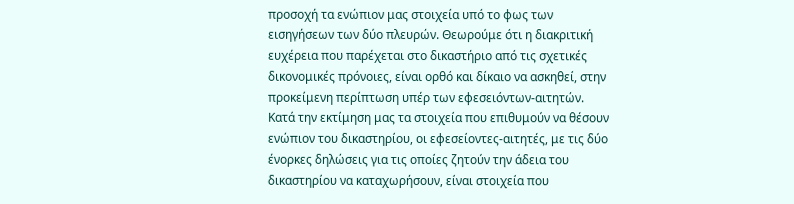προσοχή τα ενώπιον μας στοιχεία υπό το φως των εισηγήσεων των δύο πλευρών. Θεωρούμε ότι η διακριτική ευχέρεια που παρέχεται στο δικαστήριο από τις σχετικές δικονομικές πρόνοιες, είναι ορθό και δίκαιο να ασκηθεί, στην προκείμενη περίπτωση υπέρ των εφεσειόντων-αιτητών. Κατά την εκτίμηση μας τα στοιχεία που επιθυμούν να θέσουν ενώπιον του δικαστηρίου, οι εφεσείοντες-αιτητές, με τις δύο ένορκες δηλώσεις για τις οποίες ζητούν την άδεια του δικαστηρίου να καταχωρήσουν, είναι στοιχεία που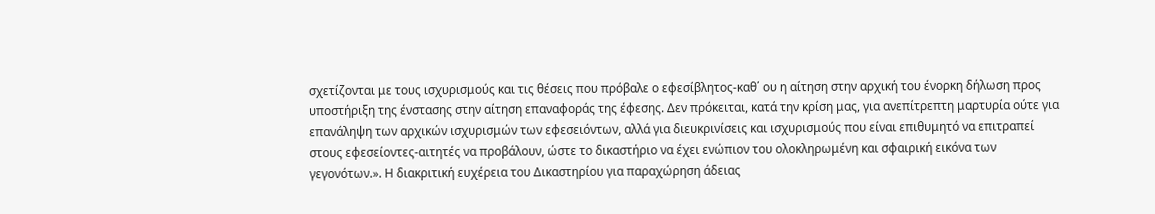σχετίζονται με τους ισχυρισμούς και τις θέσεις που πρόβαλε ο εφεσίβλητος-καθ΄ ου η αίτηση στην αρχική του ένορκη δήλωση προς υποστήριξη της ένστασης στην αίτηση επαναφοράς της έφεσης. Δεν πρόκειται, κατά την κρίση μας, για ανεπίτρεπτη μαρτυρία ούτε για επανάληψη των αρχικών ισχυρισμών των εφεσειόντων, αλλά για διευκρινίσεις και ισχυρισμούς που είναι επιθυμητό να επιτραπεί στους εφεσείοντες-αιτητές να προβάλουν, ώστε το δικαστήριο να έχει ενώπιον του ολοκληρωμένη και σφαιρική εικόνα των γεγονότων.». Η διακριτική ευχέρεια του Δικαστηρίου για παραχώρηση άδειας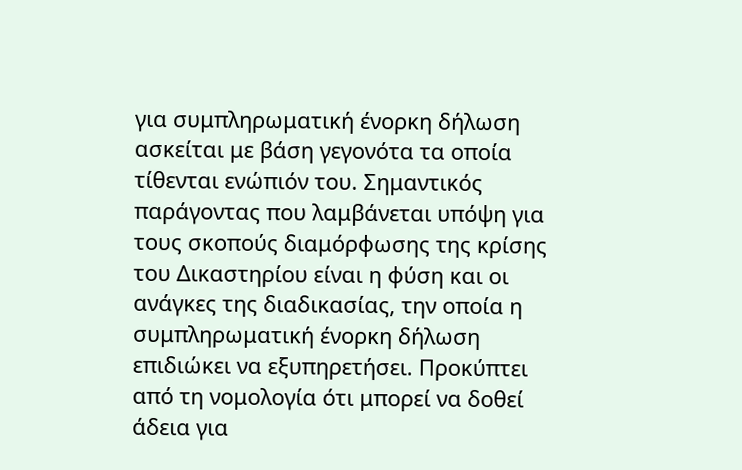για συμπληρωματική ένορκη δήλωση ασκείται με βάση γεγονότα τα οποία τίθενται ενώπιόν του. Σημαντικός παράγοντας που λαμβάνεται υπόψη για τους σκοπούς διαμόρφωσης της κρίσης του Δικαστηρίου είναι η φύση και οι ανάγκες της διαδικασίας, την οποία η συμπληρωματική ένορκη δήλωση επιδιώκει να εξυπηρετήσει. Προκύπτει από τη νομολογία ότι μπορεί να δοθεί άδεια για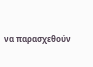να παρασχεθούν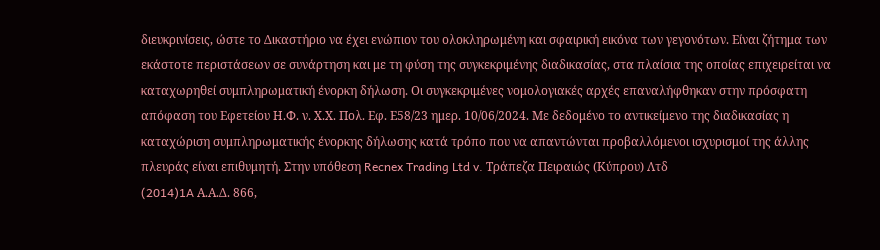διευκρινίσεις, ώστε το Δικαστήριο να έχει ενώπιον του ολοκληρωμένη και σφαιρική εικόνα των γεγονότων. Είναι ζήτημα των εκάστοτε περιστάσεων σε συνάρτηση και με τη φύση της συγκεκριμένης διαδικασίας, στα πλαίσια της οποίας επιχειρείται να καταχωρηθεί συμπληρωματική ένορκη δήλωση. Οι συγκεκριμένες νομολογιακές αρχές επαναλήφθηκαν στην πρόσφατη απόφαση του Εφετείου Η.Φ. ν. Χ.Χ. Πολ. Εφ. Ε58/23 ημερ. 10/06/2024. Με δεδομένο το αντικείμενο της διαδικασίας η καταχώριση συμπληρωματικής ένορκης δήλωσης κατά τρόπο που να απαντώνται προβαλλόμενοι ισχυρισμοί της άλλης πλευράς είναι επιθυμητή. Στην υπόθεση Recnex Trading Ltd v. Τράπεζα Πειραιώς (Κύπρου) Λτδ
(2014)1A Α.Α.Δ. 866,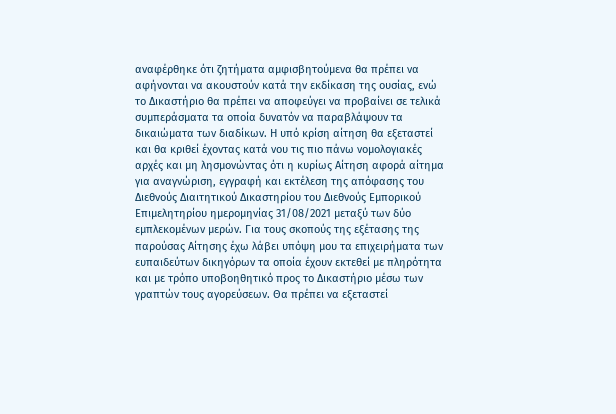αναφέρθηκε ότι ζητήματα αμφισβητούμενα θα πρέπει να αφήνονται να ακουστούν κατά την εκδίκαση της ουσίας, ενώ το Δικαστήριο θα πρέπει να αποφεύγει να προβαίνει σε τελικά συμπεράσματα τα οποία δυνατόν να παραβλάψουν τα δικαιώματα των διαδίκων. Η υπό κρίση αίτηση θα εξεταστεί και θα κριθεί έχοντας κατά νου τις πιο πάνω νομολογιακές αρχές και μη λησμονώντας ότι η κυρίως Αίτηση αφορά αίτημα για αναγνώριση, εγγραφή και εκτέλεση της απόφασης του Διεθνούς Διαιτητικού Δικαστηρίου του Διεθνούς Εμπορικού Επιμελητηρίου ημερομηνίας 31/08/2021 μεταξύ των δύο εμπλεκομένων μερών. Για τους σκοπούς της εξέτασης της παρούσας Αίτησης έχω λάβει υπόψη μου τα επιχειρήματα των ευπαιδεύτων δικηγόρων τα οποία έχουν εκτεθεί με πληρότητα και με τρόπο υποβοηθητικό προς το Δικαστήριο μέσω των γραπτών τους αγορεύσεων. Θα πρέπει να εξεταστεί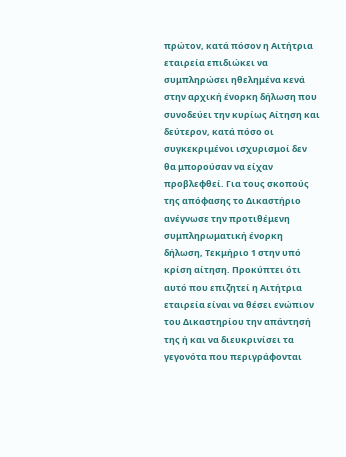πρώτον, κατά πόσον η Αιτήτρια εταιρεία επιδιώκει να συμπληρώσει ηθελημένα κενά στην αρχική ένορκη δήλωση που συνοδεύει την κυρίως Αίτηση και δεύτερον, κατά πόσο οι συγκεκριμένοι ισχυρισμοί δεν θα μπορούσαν να είχαν προβλεφθεί. Για τους σκοπούς της απόφασης το Δικαστήριο ανέγνωσε την προτιθέμενη συμπληρωματική ένορκη δήλωση, Τεκμήριο 1 στην υπό κρίση αίτηση. Προκύπτει ότι αυτό που επιζητεί η Αιτήτρια εταιρεία είναι να θέσει ενώπιον του Δικαστηρίου την απάντησή της ή και να διευκρινίσει τα γεγονότα που περιγράφονται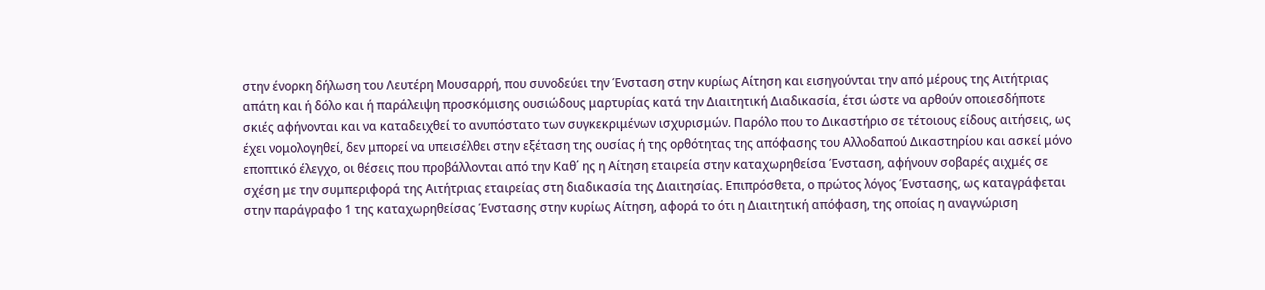στην ένορκη δήλωση του Λευτέρη Μουσαρρή, που συνοδεύει την Ένσταση στην κυρίως Αίτηση και εισηγούνται την από μέρους της Αιτήτριας απάτη και ή δόλο και ή παράλειψη προσκόμισης ουσιώδους μαρτυρίας κατά την Διαιτητική Διαδικασία, έτσι ώστε να αρθούν οποιεσδήποτε σκιές αφήνονται και να καταδειχθεί το ανυπόστατο των συγκεκριμένων ισχυρισμών. Παρόλο που το Δικαστήριο σε τέτοιους είδους αιτήσεις, ως έχει νομολογηθεί, δεν μπορεί να υπεισέλθει στην εξέταση της ουσίας ή της ορθότητας της απόφασης του Αλλοδαπού Δικαστηρίου και ασκεί μόνο εποπτικό έλεγχο, οι θέσεις που προβάλλονται από την Καθ΄ ης η Αίτηση εταιρεία στην καταχωρηθείσα Ένσταση, αφήνουν σοβαρές αιχμές σε σχέση με την συμπεριφορά της Αιτήτριας εταιρείας στη διαδικασία της Διαιτησίας. Επιπρόσθετα, ο πρώτος λόγος Ένστασης, ως καταγράφεται στην παράγραφο 1 της καταχωρηθείσας Ένστασης στην κυρίως Αίτηση, αφορά το ότι η Διαιτητική απόφαση, της οποίας η αναγνώριση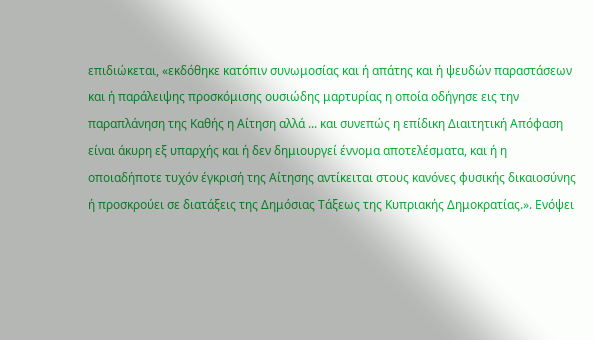επιδιώκεται, «εκδόθηκε κατόπιν συνωμοσίας και ή απάτης και ή ψευδών παραστάσεων και ή παράλειψης προσκόμισης ουσιώδης μαρτυρίας η οποία οδήγησε εις την παραπλάνηση της Καθής η Αίτηση αλλά ... και συνεπώς η επίδικη Διαιτητική Απόφαση είναι άκυρη εξ υπαρχής και ή δεν δημιουργεί έννομα αποτελέσματα, και ή η οποιαδήποτε τυχόν έγκρισή της Αίτησης αντίκειται στους κανόνες φυσικής δικαιοσύνης ή προσκρούει σε διατάξεις της Δημόσιας Τάξεως της Κυπριακής Δημοκρατίας.». Ενόψει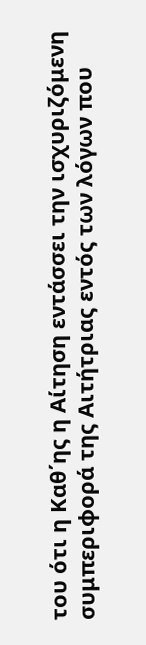του ότι η Καθ΄ης η Αίτηση εντάσσει την ισχυριζόμενη συμπεριφορά της Αιτήτριας εντός των λόγων που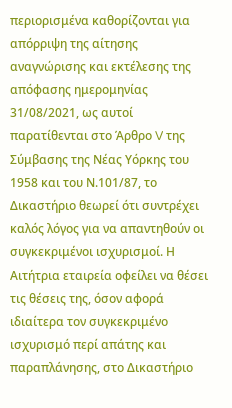περιορισμένα καθορίζονται για απόρριψη της αίτησης αναγνώρισης και εκτέλεσης της απόφασης ημερομηνίας 31/08/2021, ως αυτοί παρατίθενται στο Άρθρο V της Σύμβασης της Νέας Υόρκης του 1958 και του Ν.101/87, το Δικαστήριο θεωρεί ότι συντρέχει καλός λόγος για να απαντηθούν οι συγκεκριμένοι ισχυρισμοί. Η Αιτήτρια εταιρεία οφείλει να θέσει τις θέσεις της, όσον αφορά ιδιαίτερα τον συγκεκριμένο ισχυρισμό περί απάτης και παραπλάνησης, στο Δικαστήριο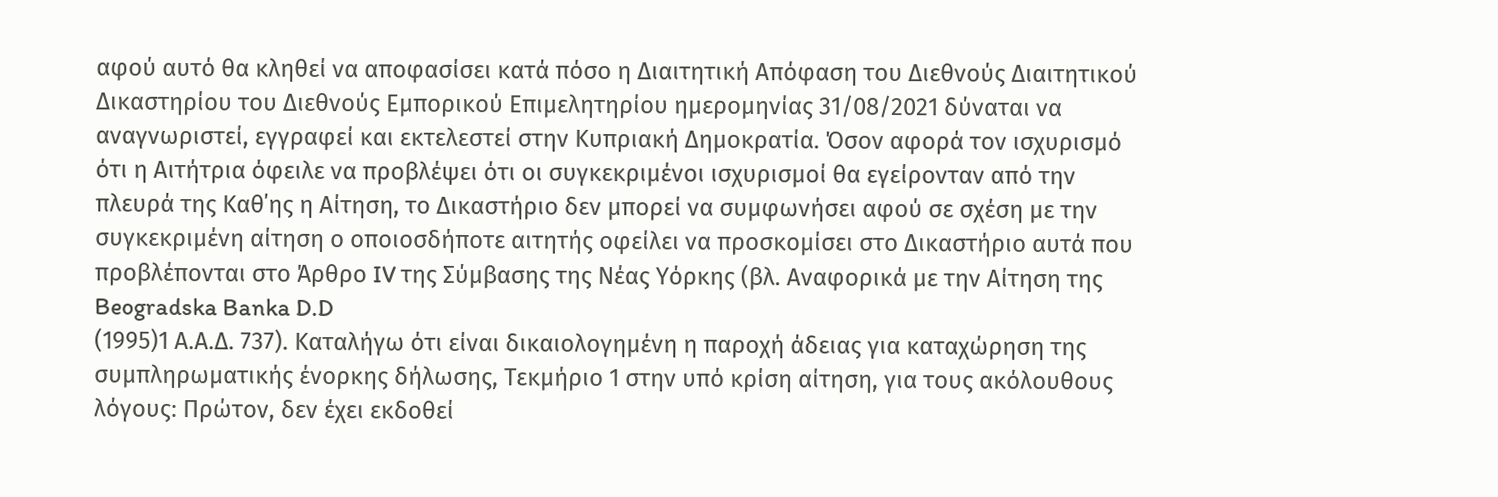αφού αυτό θα κληθεί να αποφασίσει κατά πόσο η Διαιτητική Απόφαση του Διεθνούς Διαιτητικού Δικαστηρίου του Διεθνούς Εμπορικού Επιμελητηρίου ημερομηνίας 31/08/2021 δύναται να αναγνωριστεί, εγγραφεί και εκτελεστεί στην Κυπριακή Δημοκρατία. Όσον αφορά τον ισχυρισμό ότι η Αιτήτρια όφειλε να προβλέψει ότι οι συγκεκριμένοι ισχυρισμοί θα εγείρονταν από την πλευρά της Καθ΄ης η Αίτηση, το Δικαστήριο δεν μπορεί να συμφωνήσει αφού σε σχέση με την συγκεκριμένη αίτηση ο οποιοσδήποτε αιτητής οφείλει να προσκομίσει στο Δικαστήριο αυτά που προβλέπονται στο Άρθρο IV της Σύμβασης της Νέας Υόρκης (βλ. Αναφορικά με την Αίτηση της Beogradska Banka D.D
(1995)1 Α.Α.Δ. 737). Καταλήγω ότι είναι δικαιολογημένη η παροχή άδειας για καταχώρηση της συμπληρωματικής ένορκης δήλωσης, Τεκμήριο 1 στην υπό κρίση αίτηση, για τους ακόλουθους λόγους։ Πρώτον, δεν έχει εκδοθεί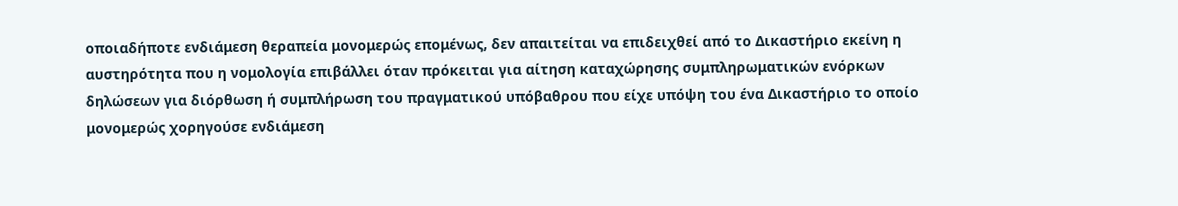οποιαδήποτε ενδιάμεση θεραπεία μονομερώς επομένως, δεν απαιτείται να επιδειχθεί από το Δικαστήριο εκείνη η αυστηρότητα που η νομολογία επιβάλλει όταν πρόκειται για αίτηση καταχώρησης συμπληρωματικών ενόρκων δηλώσεων για διόρθωση ή συμπλήρωση του πραγματικού υπόβαθρου που είχε υπόψη του ένα Δικαστήριο το οποίο μονομερώς χορηγούσε ενδιάμεση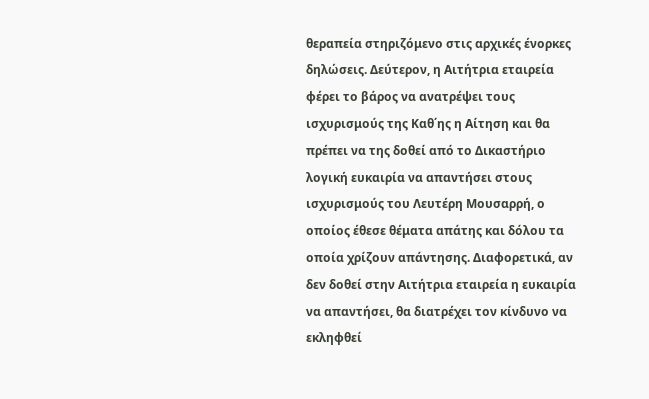θεραπεία στηριζόμενο στις αρχικές ένορκες δηλώσεις. Δεύτερον, η Αιτήτρια εταιρεία φέρει το βάρος να ανατρέψει τους ισχυρισμούς της Καθ΄ης η Αίτηση και θα πρέπει να της δοθεί από το Δικαστήριο λογική ευκαιρία να απαντήσει στους ισχυρισμούς του Λευτέρη Μουσαρρή, ο οποίος έθεσε θέματα απάτης και δόλου τα οποία χρίζουν απάντησης. Διαφορετικά, αν δεν δοθεί στην Αιτήτρια εταιρεία η ευκαιρία να απαντήσει, θα διατρέχει τον κίνδυνο να εκληφθεί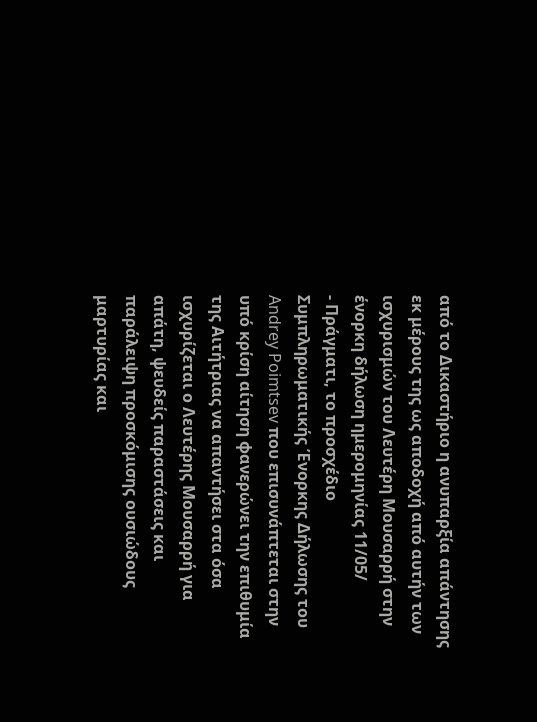από το Δικαστήριο η ανυπαρξία απάντησης εκ μέρους της ως αποδοχή από αυτήν των ισχυρισμών του Λευτέρη Μουσαρρή στην ένορκη δήλωση ημερομηνίας 11/05/
- Πράγματι, το προσχέδιο Συμπληρωματικής Ένορκης Δήλωσης του Andrey Poimtsev που επισυνάπτεται στην υπό κρίση αίτηση φανερώνει την επιθυμία της Αιτήτριας να απαντήσει στα όσα ισχυρίζεται ο Λευτέρης Μουσαρρή για απάτη, ψευδείς παραστάσεις και παράλειψη προσκόμισης ουσιώδους μαρτυρίας και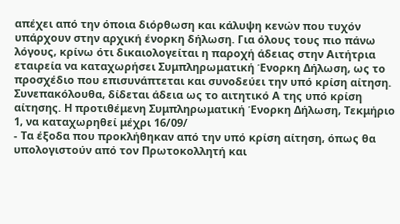απέχει από την όποια διόρθωση και κάλυψη κενών που τυχόν υπάρχουν στην αρχική ένορκη δήλωση. Για όλους τους πιο πάνω λόγους, κρίνω ότι δικαιολογείται η παροχή άδειας στην Αιτήτρια εταιρεία να καταχωρήσει Συμπληρωματική Ένορκη Δήλωση, ως το προσχέδιο που επισυνάπτεται και συνοδεύει την υπό κρίση αίτηση. Συνεπακόλουθα, δίδεται άδεια ως το αιτητικό Α της υπό κρίση αίτησης. Η προτιθέμενη Συμπληρωματική Ένορκη Δήλωση, Τεκμήριο 1, να καταχωρηθεί μέχρι 16/09/
- Τα έξοδα που προκλήθηκαν από την υπό κρίση αίτηση, όπως θα υπολογιστούν από τον Πρωτοκολλητή και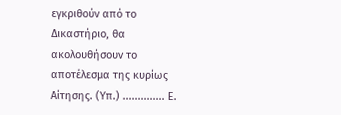εγκριθούν από το Δικαστήριο, θα ακολουθήσουν το αποτέλεσμα της κυρίως Αίτησης. (Υπ.) .............. Ε.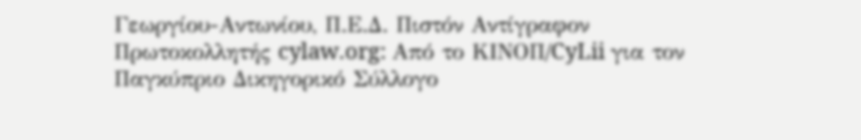Γεωργίου-Αντωνίου, Π.Ε.Δ. Πιστόν Αντίγραφον Πρωτοκολλητής cylaw.org: Από το ΚΙΝOΠ/CyLii για τον Παγκύπριο Δικηγορικό Σύλλογο